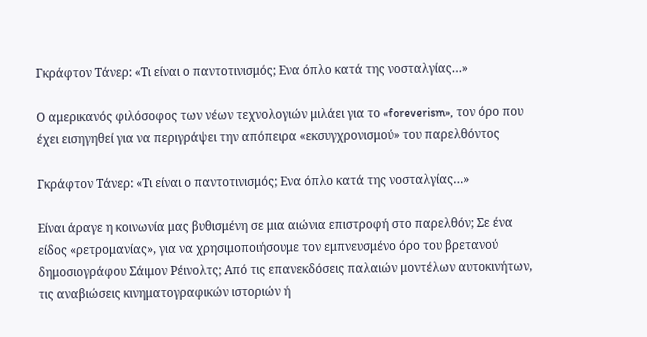Γκράφτον Τάνερ: «Τι είναι ο παντοτινισμός; Ενα όπλο κατά της νοσταλγίας…»

Ο αμερικανός φιλόσοφος των νέων τεχνολογιών μιλάει για το «foreverism», τον όρο που έχει εισηγηθεί για να περιγράψει την απόπειρα «εκσυγχρονισμού» του παρελθόντος

Γκράφτον Τάνερ: «Τι είναι ο παντοτινισμός; Ενα όπλο κατά της νοσταλγίας…»

Είναι άραγε η κοινωνία μας βυθισμένη σε μια αιώνια επιστροφή στο παρελθόν; Σε ένα είδος «ρετρομανίας», για να χρησιμοποιήσουμε τον εμπνευσμένο όρο του βρετανού δημοσιογράφου Σάιμον Ρέινολτς; Από τις επανεκδόσεις παλαιών μοντέλων αυτοκινήτων, τις αναβιώσεις κινηματογραφικών ιστοριών ή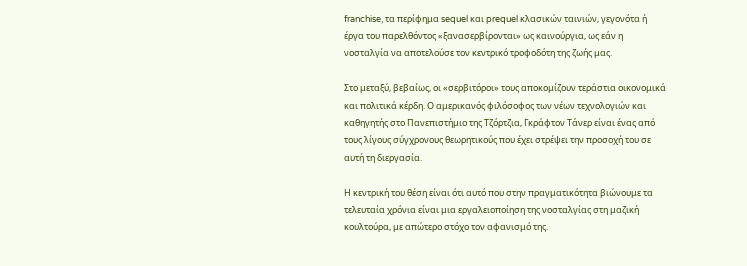franchise, τα περίφημα sequel και prequel κλασικών ταινιών, γεγονότα ή έργα του παρελθόντος «ξανασερβίρονται» ως καινούργια, ως εάν η νοσταλγία να αποτελούσε τον κεντρικό τροφοδότη της ζωής μας.

Στο μεταξύ, βεβαίως, οι «σερβιτόροι» τους αποκομίζουν τεράστια οικονομικά και πολιτικά κέρδη. Ο αμερικανός φιλόσοφος των νέων τεχνολογιών και καθηγητής στο Πανεπιστήμιο της Τζόρτζια, Γκράφτον Τάνερ είναι ένας από τους λίγους σύγχρονους θεωρητικούς που έχει στρέψει την προσοχή του σε αυτή τη διεργασία.

Η κεντρική του θέση είναι ότι αυτό που στην πραγματικότητα βιώνουμε τα τελευταία χρόνια είναι μια εργαλειοποίηση της νοσταλγίας στη μαζική κουλτούρα, με απώτερο στόχο τον αφανισμό της.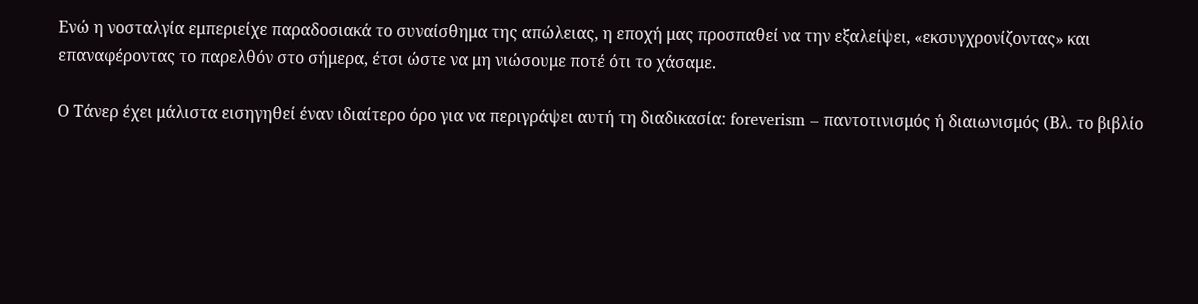Ενώ η νοσταλγία εμπεριείχε παραδοσιακά το συναίσθημα της απώλειας, η εποχή μας προσπαθεί να την εξαλείψει, «εκσυγχρονίζοντας» και επαναφέροντας το παρελθόν στο σήμερα, έτσι ώστε να μη νιώσουμε ποτέ ότι το χάσαμε.

Ο Τάνερ έχει μάλιστα εισηγηθεί έναν ιδιαίτερο όρο για να περιγράψει αυτή τη διαδικασία: foreverism – παντοτινισμός ή διαιωνισμός (Βλ. το βιβλίο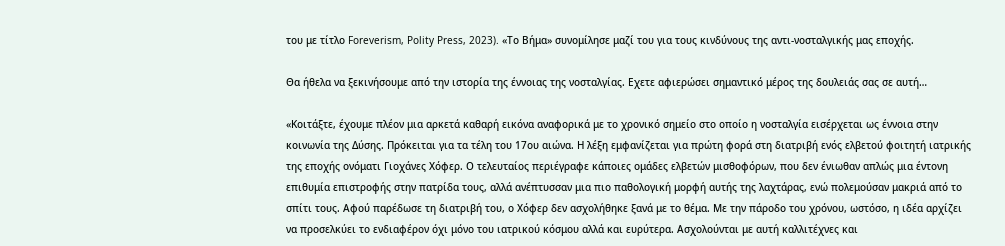του με τίτλο Foreverism, Polity Press, 2023). «Το Βήμα» συνομίλησε μαζί του για τους κινδύνους της αντι-νοσταλγικής μας εποχής.

Θα ήθελα να ξεκινήσουμε από την ιστορία της έννοιας της νοσταλγίας. Εχετε αφιερώσει σημαντικό μέρος της δουλειάς σας σε αυτή…

«Κοιτάξτε, έχουμε πλέον μια αρκετά καθαρή εικόνα αναφορικά με το χρονικό σημείο στο οποίο η νοσταλγία εισέρχεται ως έννοια στην κοινωνία της Δύσης. Πρόκειται για τα τέλη του 17ου αιώνα. Η λέξη εμφανίζεται για πρώτη φορά στη διατριβή ενός ελβετού φοιτητή ιατρικής της εποχής ονόματι Γιοχάνες Χόφερ. Ο τελευταίος περιέγραφε κάποιες ομάδες ελβετών μισθοφόρων, που δεν ένιωθαν απλώς μια έντονη επιθυμία επιστροφής στην πατρίδα τους, αλλά ανέπτυσσαν μια πιο παθολογική μορφή αυτής της λαχτάρας, ενώ πολεμούσαν μακριά από το σπίτι τους. Αφού παρέδωσε τη διατριβή του, ο Χόφερ δεν ασχολήθηκε ξανά με το θέμα. Με την πάροδο του χρόνου, ωστόσο, η ιδέα αρχίζει να προσελκύει το ενδιαφέρον όχι μόνο του ιατρικού κόσμου αλλά και ευρύτερα. Ασχολούνται με αυτή καλλιτέχνες και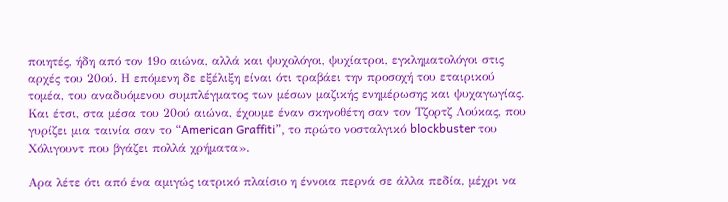ποιητές, ήδη από τον 19ο αιώνα, αλλά και ψυχολόγοι, ψυχίατροι, εγκληματολόγοι στις αρχές του 20ού. Η επόμενη δε εξέλιξη είναι ότι τραβάει την προσοχή του εταιρικού τομέα, του αναδυόμενου συμπλέγματος των μέσων μαζικής ενημέρωσης και ψυχαγωγίας. Και έτσι, στα μέσα του 20ού αιώνα, έχουμε έναν σκηνοθέτη σαν τον Τζορτζ Λούκας, που γυρίζει μια ταινία σαν το “American Graffiti”, το πρώτο νοσταλγικό blockbuster του Χόλιγουντ που βγάζει πολλά χρήματα».

Αρα λέτε ότι από ένα αμιγώς ιατρικό πλαίσιο η έννοια περνά σε άλλα πεδία, μέχρι να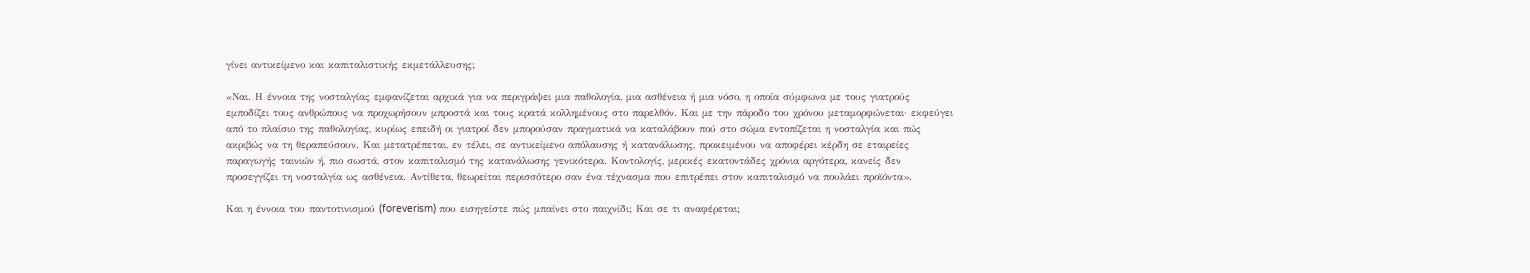γίνει αντικείμενο και καπιταλιστικής εκμετάλλευσης;

«Ναι. Η έννοια της νοσταλγίας εμφανίζεται αρχικά για να περιγράψει μια παθολογία, μια ασθένεια ή μια νόσο, η οποία σύμφωνα με τους γιατρούς εμποδίζει τους ανθρώπους να προχωρήσουν μπροστά και τους κρατά κολλημένους στο παρελθόν. Και με την πάροδο του χρόνου μεταμορφώνεται· εκφεύγει από το πλαίσιο της παθολογίας, κυρίως επειδή οι γιατροί δεν μπορούσαν πραγματικά να καταλάβουν πού στο σώμα εντοπίζεται η νοσταλγία και πώς ακριβώς να τη θεραπεύσουν. Και μετατρέπεται, εν τέλει, σε αντικείμενο απόλαυσης ή κατανάλωσης, προκειμένου να αποφέρει κέρδη σε εταιρείες παραγωγής ταινιών ή, πιο σωστά, στον καπιταλισμό της κατανάλωσης γενικότερα. Κοντολογίς, μερικές εκατοντάδες χρόνια αργότερα, κανείς δεν προσεγγίζει τη νοσταλγία ως ασθένεια. Αντίθετα, θεωρείται περισσότερο σαν ένα τέχνασμα που επιτρέπει στον καπιταλισμό να πουλάει προϊόντα».

Και η έννοια του παντοτινισμού (foreverism) που εισηγείστε πώς μπαίνει στο παιχνίδι; Και σε τι αναφέρεται;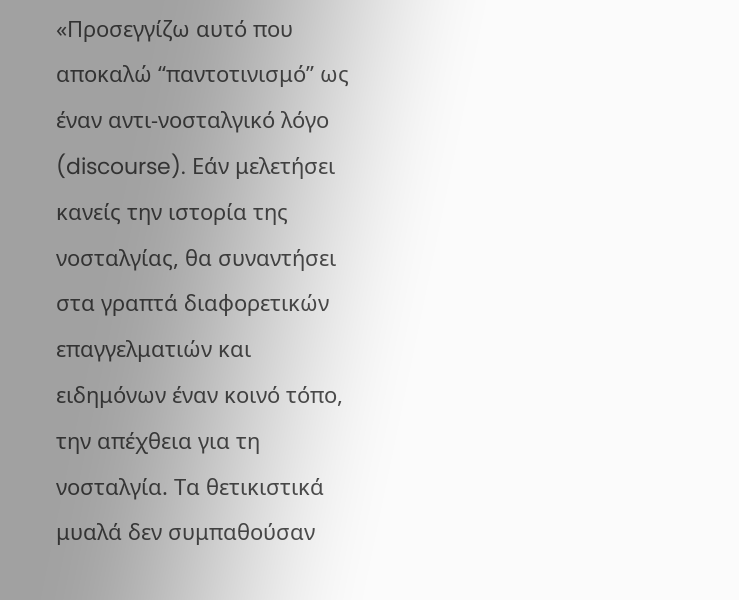«Προσεγγίζω αυτό που αποκαλώ “παντοτινισμό” ως έναν αντι-νοσταλγικό λόγο (discourse). Εάν μελετήσει κανείς την ιστορία της νοσταλγίας, θα συναντήσει στα γραπτά διαφορετικών επαγγελματιών και ειδημόνων έναν κοινό τόπο, την απέχθεια για τη νοσταλγία. Τα θετικιστικά μυαλά δεν συμπαθούσαν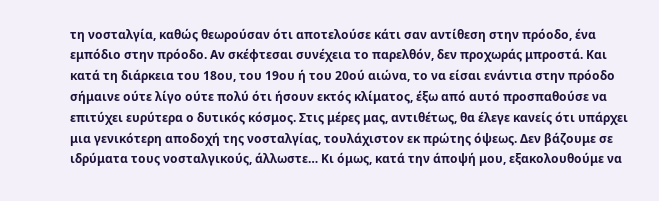τη νοσταλγία, καθώς θεωρούσαν ότι αποτελούσε κάτι σαν αντίθεση στην πρόοδο, ένα εμπόδιο στην πρόοδο. Αν σκέφτεσαι συνέχεια το παρελθόν, δεν προχωράς μπροστά. Και κατά τη διάρκεια του 18ου, του 19ου ή του 20ού αιώνα, το να είσαι ενάντια στην πρόοδο σήμαινε ούτε λίγο ούτε πολύ ότι ήσουν εκτός κλίματος, έξω από αυτό προσπαθούσε να επιτύχει ευρύτερα ο δυτικός κόσμος. Στις μέρες μας, αντιθέτως, θα έλεγε κανείς ότι υπάρχει μια γενικότερη αποδοχή της νοσταλγίας, τουλάχιστον εκ πρώτης όψεως. Δεν βάζουμε σε ιδρύματα τους νοσταλγικούς, άλλωστε… Κι όμως, κατά την άποψή μου, εξακολουθούμε να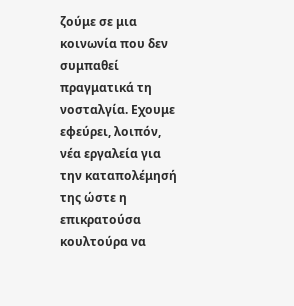ζούμε σε μια κοινωνία που δεν συμπαθεί πραγματικά τη νοσταλγία. Εχουμε εφεύρει, λοιπόν, νέα εργαλεία για την καταπολέμησή της ώστε η επικρατούσα κουλτούρα να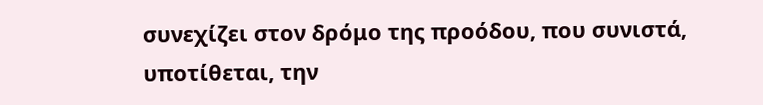συνεχίζει στον δρόμο της προόδου, που συνιστά, υποτίθεται, την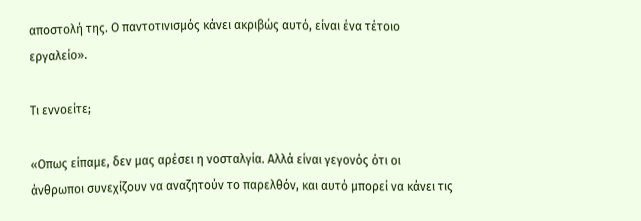αποστολή της. Ο παντοτινισμός κάνει ακριβώς αυτό, είναι ένα τέτοιο εργαλείο».

Τι εννοείτε;

«Οπως είπαμε, δεν μας αρέσει η νοσταλγία. Αλλά είναι γεγονός ότι οι άνθρωποι συνεχίζουν να αναζητούν το παρελθόν, και αυτό μπορεί να κάνει τις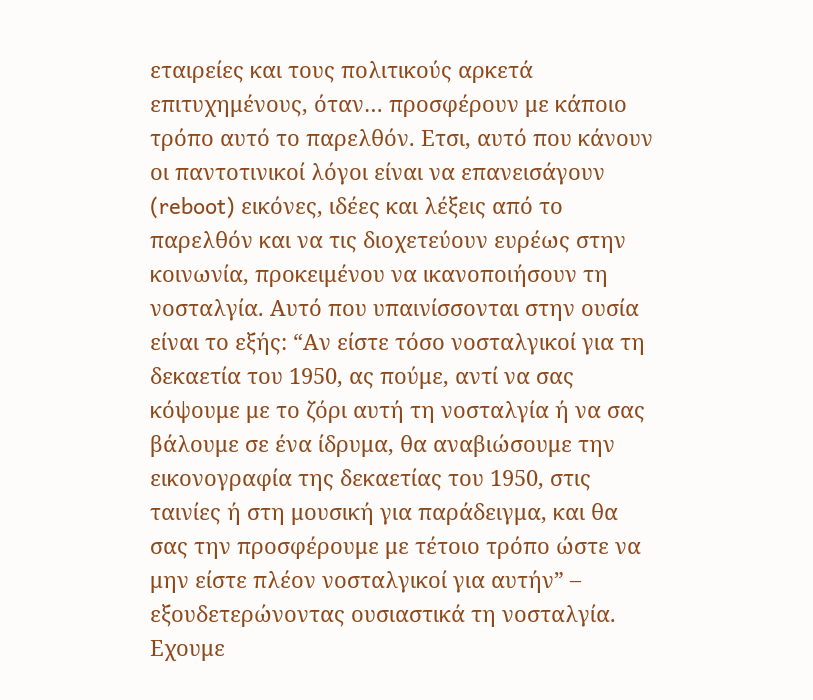εταιρείες και τους πολιτικούς αρκετά επιτυχημένους, όταν… προσφέρουν με κάποιο τρόπο αυτό το παρελθόν. Ετσι, αυτό που κάνουν οι παντοτινικοί λόγοι είναι να επανεισάγουν (reboot) εικόνες, ιδέες και λέξεις από το παρελθόν και να τις διοχετεύουν ευρέως στην κοινωνία, προκειμένου να ικανοποιήσουν τη νοσταλγία. Αυτό που υπαινίσσονται στην ουσία είναι το εξής: “Αν είστε τόσο νοσταλγικοί για τη δεκαετία του 1950, ας πούμε, αντί να σας κόψουμε με το ζόρι αυτή τη νοσταλγία ή να σας βάλουμε σε ένα ίδρυμα, θα αναβιώσουμε την εικονογραφία της δεκαετίας του 1950, στις ταινίες ή στη μουσική για παράδειγμα, και θα σας την προσφέρουμε με τέτοιο τρόπο ώστε να μην είστε πλέον νοσταλγικοί για αυτήν” – εξουδετερώνοντας ουσιαστικά τη νοσταλγία. Εχουμε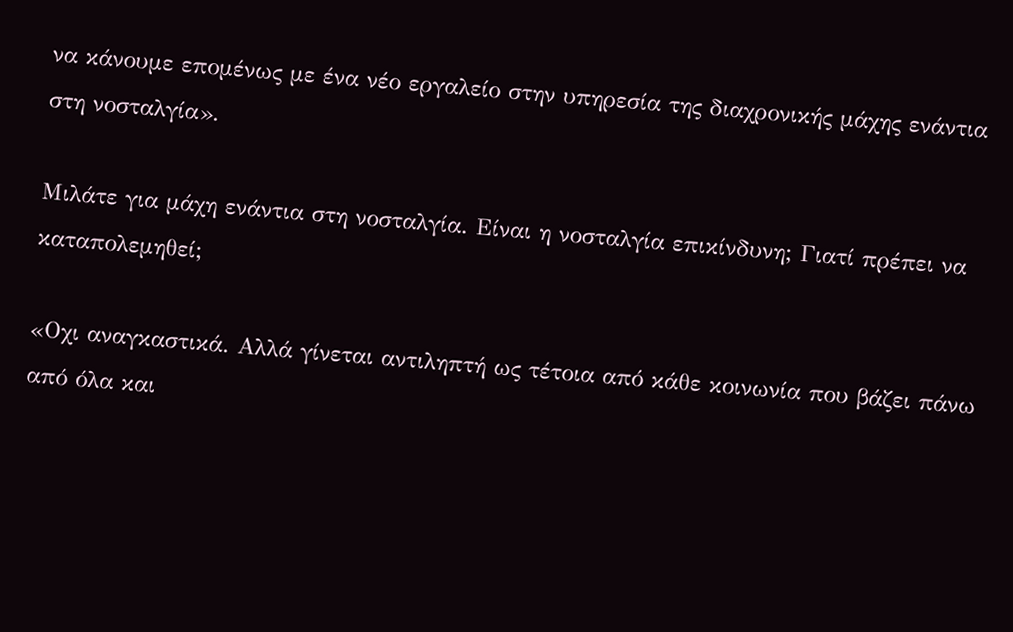να κάνουμε επομένως με ένα νέο εργαλείο στην υπηρεσία της διαχρονικής μάχης ενάντια στη νοσταλγία».

Μιλάτε για μάχη ενάντια στη νοσταλγία. Είναι η νοσταλγία επικίνδυνη; Γιατί πρέπει να καταπολεμηθεί;

«Οχι αναγκαστικά. Αλλά γίνεται αντιληπτή ως τέτοια από κάθε κοινωνία που βάζει πάνω από όλα και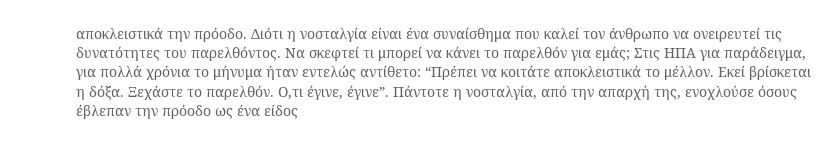αποκλειστικά την πρόοδο. Διότι η νοσταλγία είναι ένα συναίσθημα που καλεί τον άνθρωπο να ονειρευτεί τις δυνατότητες του παρελθόντος. Να σκεφτεί τι μπορεί να κάνει το παρελθόν για εμάς; Στις ΗΠΑ για παράδειγμα, για πολλά χρόνια το μήνυμα ήταν εντελώς αντίθετο: “Πρέπει να κοιτάτε αποκλειστικά το μέλλον. Εκεί βρίσκεται η δόξα. Ξεχάστε το παρελθόν. Ο,τι έγινε, έγινε”. Πάντοτε η νοσταλγία, από την απαρχή της, ενοχλούσε όσους έβλεπαν την πρόοδο ως ένα είδος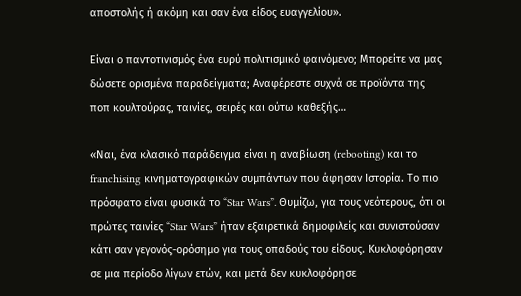αποστολής ή ακόμη και σαν ένα είδος ευαγγελίου».

Είναι ο παντοτινισμός ένα ευρύ πολιτισμικό φαινόμενο; Μπορείτε να μας δώσετε ορισμένα παραδείγματα; Αναφέρεστε συχνά σε προϊόντα της ποπ κουλτούρας, ταινίες, σειρές και ούτω καθεξής…

«Ναι, ένα κλασικό παράδειγμα είναι η αναβίωση (rebooting) και το franchising κινηματογραφικών συμπάντων που άφησαν Ιστορία. Το πιο πρόσφατο είναι φυσικά το “Star Wars”. Θυμίζω, για τους νεότερους, ότι οι πρώτες ταινίες “Star Wars” ήταν εξαιρετικά δημοφιλείς και συνιστούσαν κάτι σαν γεγονός-ορόσημο για τους οπαδούς του είδους. Κυκλοφόρησαν σε μια περίοδο λίγων ετών, και μετά δεν κυκλοφόρησε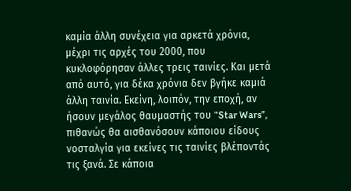καμία άλλη συνέχεια για αρκετά χρόνια, μέχρι τις αρχές του 2000, που κυκλοφόρησαν άλλες τρεις ταινίες. Και μετά από αυτό, για δέκα χρόνια δεν βγήκε καμιά άλλη ταινία. Εκείνη, λοιπόν, την εποχή, αν ήσουν μεγάλος θαυμαστής του “Star Wars”, πιθανώς θα αισθανόσουν κάποιου είδους νοσταλγία για εκείνες τις ταινίες βλέποντάς τις ξανά. Σε κάποια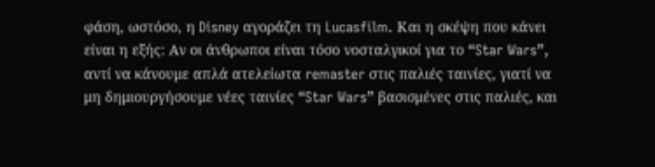φάση, ωστόσο, η Disney αγοράζει τη Lucasfilm. Και η σκέψη που κάνει είναι η εξής: Αν οι άνθρωποι είναι τόσο νοσταλγικοί για το “Star Wars”, αντί να κάνουμε απλά ατελείωτα remaster στις παλιές ταινίες, γιατί να μη δημιουργήσουμε νέες ταινίες “Star Wars” βασισμένες στις παλιές, και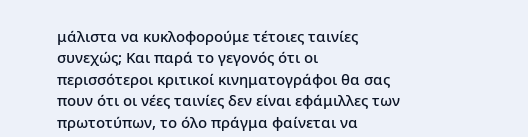μάλιστα να κυκλοφορούμε τέτοιες ταινίες συνεχώς; Και παρά το γεγονός ότι οι περισσότεροι κριτικοί κινηματογράφοι θα σας πουν ότι οι νέες ταινίες δεν είναι εφάμιλλες των πρωτοτύπων, το όλο πράγμα φαίνεται να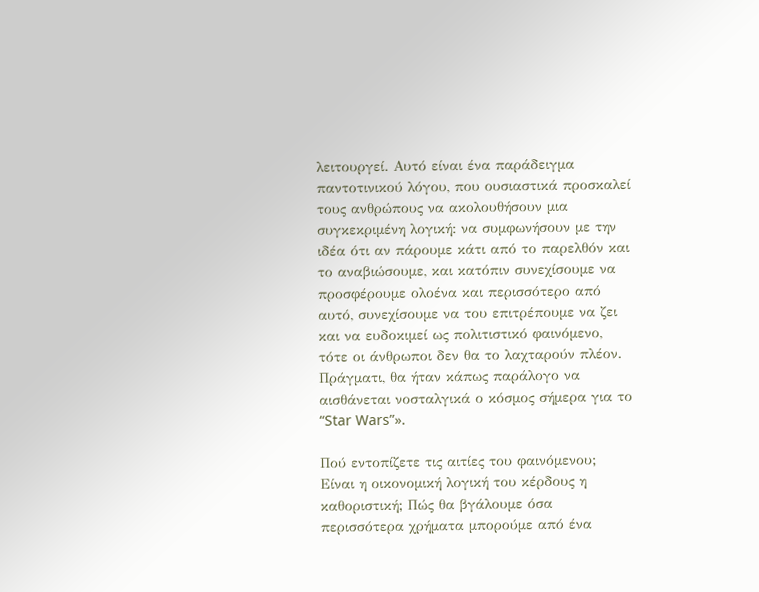λειτουργεί. Αυτό είναι ένα παράδειγμα παντοτινικού λόγου, που ουσιαστικά προσκαλεί τους ανθρώπους να ακολουθήσουν μια συγκεκριμένη λογική: να συμφωνήσουν με την ιδέα ότι αν πάρουμε κάτι από το παρελθόν και το αναβιώσουμε, και κατόπιν συνεχίσουμε να προσφέρουμε ολοένα και περισσότερο από αυτό, συνεχίσουμε να του επιτρέπουμε να ζει και να ευδοκιμεί ως πολιτιστικό φαινόμενο, τότε οι άνθρωποι δεν θα το λαχταρούν πλέον. Πράγματι, θα ήταν κάπως παράλογο να αισθάνεται νοσταλγικά ο κόσμος σήμερα για το “Star Wars”».

Πού εντοπίζετε τις αιτίες του φαινόμενου; Είναι η οικονομική λογική του κέρδους η καθοριστική; Πώς θα βγάλουμε όσα περισσότερα χρήματα μπορούμε από ένα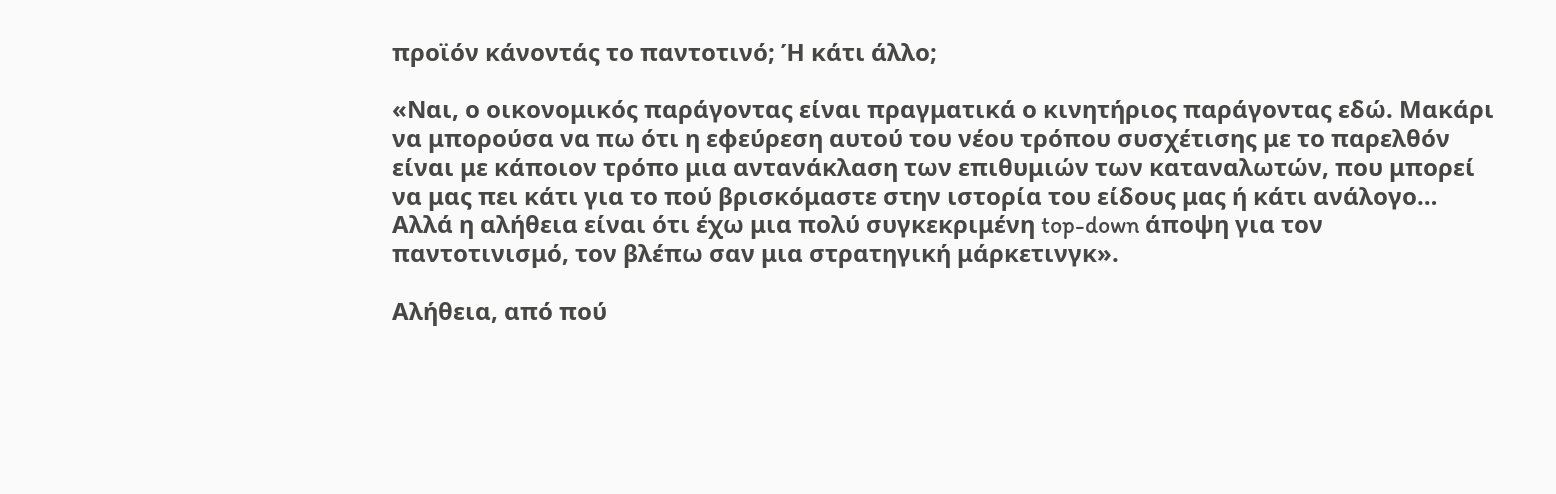προϊόν κάνοντάς το παντοτινό; Ή κάτι άλλο;

«Ναι, ο οικονομικός παράγοντας είναι πραγματικά ο κινητήριος παράγοντας εδώ. Μακάρι να μπορούσα να πω ότι η εφεύρεση αυτού του νέου τρόπου συσχέτισης με το παρελθόν είναι με κάποιον τρόπο μια αντανάκλαση των επιθυμιών των καταναλωτών, που μπορεί να μας πει κάτι για το πού βρισκόμαστε στην ιστορία του είδους μας ή κάτι ανάλογο… Αλλά η αλήθεια είναι ότι έχω μια πολύ συγκεκριμένη top-down άποψη για τον παντοτινισμό, τον βλέπω σαν μια στρατηγική μάρκετινγκ».

Αλήθεια, από πού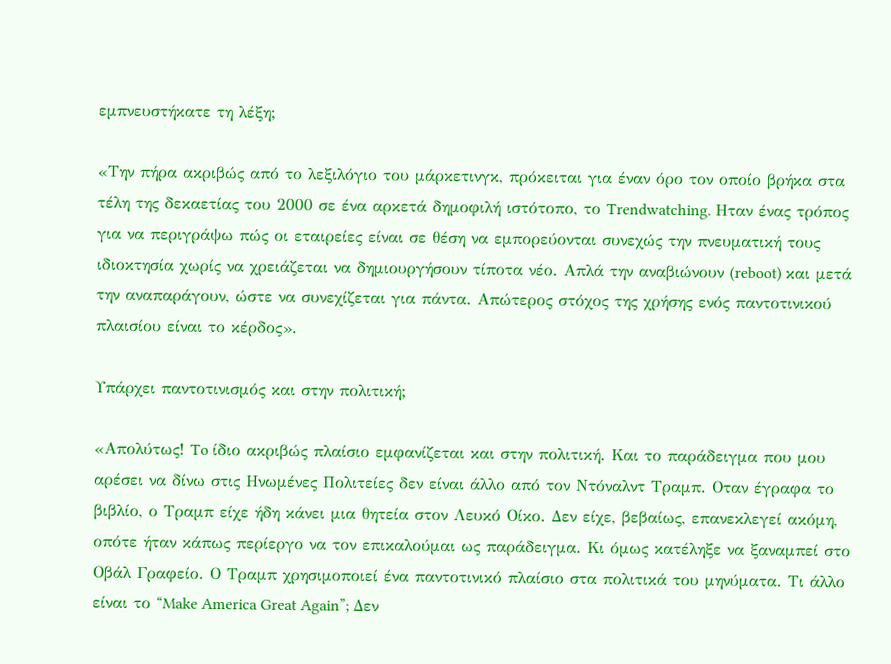εμπνευστήκατε τη λέξη;

«Την πήρα ακριβώς από το λεξιλόγιο του μάρκετινγκ, πρόκειται για έναν όρο τον οποίο βρήκα στα τέλη της δεκαετίας του 2000 σε ένα αρκετά δημοφιλή ιστότοπο, το Trendwatching. Ηταν ένας τρόπος για να περιγράψω πώς οι εταιρείες είναι σε θέση να εμπορεύονται συνεχώς την πνευματική τους ιδιοκτησία χωρίς να χρειάζεται να δημιουργήσουν τίποτα νέο. Απλά την αναβιώνουν (reboot) και μετά την αναπαράγουν, ώστε να συνεχίζεται για πάντα. Απώτερος στόχος της χρήσης ενός παντοτινικού πλαισίου είναι το κέρδος».

Υπάρχει παντοτινισμός και στην πολιτική;

«Απολύτως! To ίδιο ακριβώς πλαίσιο εμφανίζεται και στην πολιτική. Και το παράδειγμα που μου αρέσει να δίνω στις Ηνωμένες Πολιτείες δεν είναι άλλο από τον Ντόναλντ Τραμπ. Οταν έγραφα το βιβλίο, ο Τραμπ είχε ήδη κάνει μια θητεία στον Λευκό Οίκο. Δεν είχε, βεβαίως, επανεκλεγεί ακόμη, οπότε ήταν κάπως περίεργο να τον επικαλούμαι ως παράδειγμα. Κι όμως κατέληξε να ξαναμπεί στο Οβάλ Γραφείο. Ο Τραμπ χρησιμοποιεί ένα παντοτινικό πλαίσιο στα πολιτικά του μηνύματα. Τι άλλο είναι το “Make America Great Again”; Δεν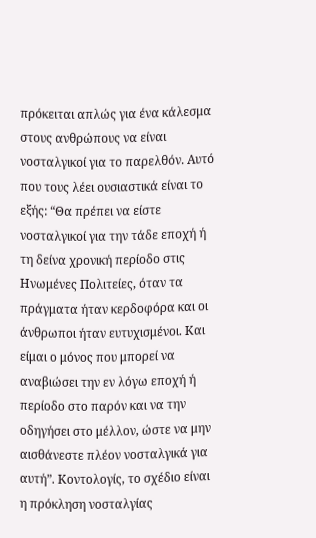πρόκειται απλώς για ένα κάλεσμα στους ανθρώπους να είναι νοσταλγικοί για το παρελθόν. Αυτό που τους λέει ουσιαστικά είναι το εξής: “Θα πρέπει να είστε νοσταλγικοί για την τάδε εποχή ή τη δείνα χρονική περίοδο στις Ηνωμένες Πολιτείες, όταν τα πράγματα ήταν κερδοφόρα και οι άνθρωποι ήταν ευτυχισμένοι. Και είμαι ο μόνος που μπορεί να αναβιώσει την εν λόγω εποχή ή περίοδο στο παρόν και να την οδηγήσει στο μέλλον, ώστε να μην αισθάνεστε πλέον νοσταλγικά για αυτή”. Κοντολογίς, το σχέδιο είναι η πρόκληση νοσταλγίας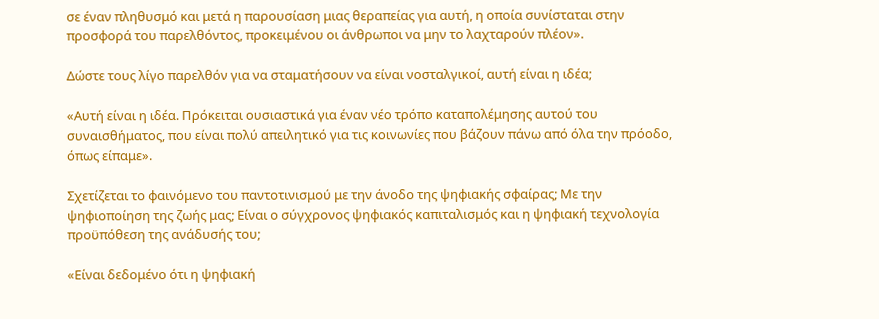σε έναν πληθυσμό και μετά η παρουσίαση μιας θεραπείας για αυτή, η οποία συνίσταται στην προσφορά του παρελθόντος, προκειμένου οι άνθρωποι να μην το λαχταρούν πλέον».

Δώστε τους λίγο παρελθόν για να σταματήσουν να είναι νοσταλγικοί, αυτή είναι η ιδέα;

«Αυτή είναι η ιδέα. Πρόκειται ουσιαστικά για έναν νέο τρόπο καταπολέμησης αυτού του συναισθήματος, που είναι πολύ απειλητικό για τις κοινωνίες που βάζουν πάνω από όλα την πρόοδο, όπως είπαμε».

Σχετίζεται το φαινόμενο του παντοτινισμού με την άνοδο της ψηφιακής σφαίρας; Με την ψηφιοποίηση της ζωής μας; Είναι ο σύγχρονος ψηφιακός καπιταλισμός και η ψηφιακή τεχνολογία προϋπόθεση της ανάδυσής του;

«Είναι δεδομένο ότι η ψηφιακή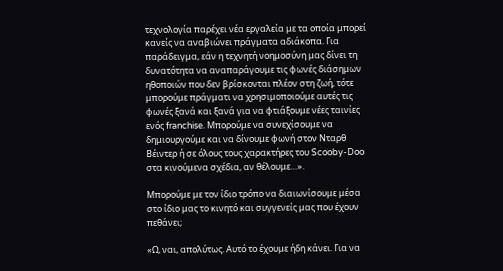τεχνολογία παρέχει νέα εργαλεία με τα οποία μπορεί κανείς να αναβιώνει πράγματα αδιάκοπα. Για παράδειγμα, εάν η τεχνητή νοημοσύνη μας δίνει τη δυνατότητα να αναπαράγουμε τις φωνές διάσημων ηθοποιών που δεν βρίσκονται πλέον στη ζωή, τότε μπορούμε πράγματι να χρησιμοποιούμε αυτές τις φωνές ξανά και ξανά για να φτιάξουμε νέες ταινίες ενός franchise. Μπορούμε να συνεχίσουμε να δημιουργούμε και να δίνουμε φωνή στον Νταρθ Βέιντερ ή σε όλους τους χαρακτήρες του Scooby-Doo στα κινούμενα σχέδια, αν θέλουμε…».

Μπορούμε με τον ίδιο τρόπο να διαιωνίσουμε μέσα στο ίδιο μας το κινητό και συγγενείς μας που έχουν πεθάνει;

«Ω, ναι, απολύτως. Αυτό το έχουμε ήδη κάνει. Για να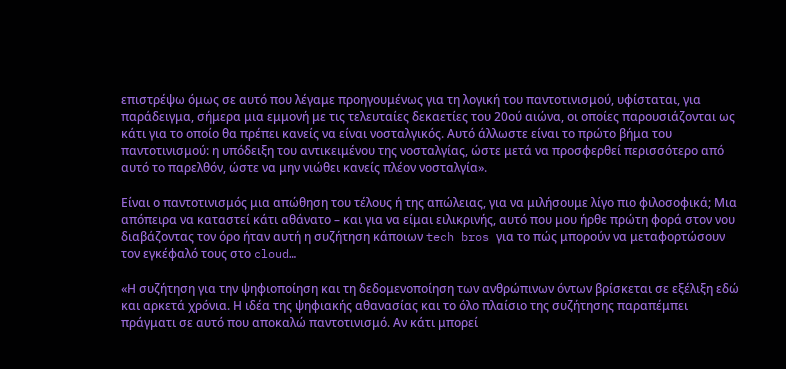επιστρέψω όμως σε αυτό που λέγαμε προηγουμένως για τη λογική του παντοτινισμού, υφίσταται, για παράδειγμα, σήμερα μια εμμονή με τις τελευταίες δεκαετίες του 20ού αιώνα, οι οποίες παρουσιάζονται ως κάτι για το οποίο θα πρέπει κανείς να είναι νοσταλγικός. Αυτό άλλωστε είναι το πρώτο βήμα του παντοτινισμού: η υπόδειξη του αντικειμένου της νοσταλγίας, ώστε μετά να προσφερθεί περισσότερο από αυτό το παρελθόν, ώστε να μην νιώθει κανείς πλέον νοσταλγία».

Είναι ο παντοτινισμός μια απώθηση του τέλους ή της απώλειας, για να μιλήσουμε λίγο πιο φιλοσοφικά; Μια απόπειρα να καταστεί κάτι αθάνατο – και για να είμαι ειλικρινής, αυτό που μου ήρθε πρώτη φορά στον νου διαβάζοντας τον όρο ήταν αυτή η συζήτηση κάποιων tech bros για το πώς μπορούν να μεταφορτώσουν τον εγκέφαλό τους στο cloud…

«Η συζήτηση για την ψηφιοποίηση και τη δεδομενοποίηση των ανθρώπινων όντων βρίσκεται σε εξέλιξη εδώ και αρκετά χρόνια. Η ιδέα της ψηφιακής αθανασίας και το όλο πλαίσιο της συζήτησης παραπέμπει πράγματι σε αυτό που αποκαλώ παντοτινισμό. Αν κάτι μπορεί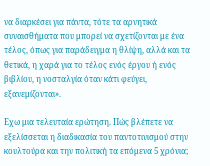να διαρκέσει για πάντα, τότε τα αρνητικά συναισθήματα που μπορεί να σχετίζονται με ένα τέλος, όπως για παράδειγμα η θλίψη, αλλά και τα θετικά, η χαρά για το τέλος ενός έργου ή ενός βιβλίου, η νοσταλγία όταν κάτι φεύγει, εξανεμίζονται».

Εχω μια τελευταία ερώτηση. Πώς βλέπετε να εξελίσσεται η διαδικασία του παντοτινισμού στην κουλτούρα και την πολιτική τα επόμενα 5 χρόνια;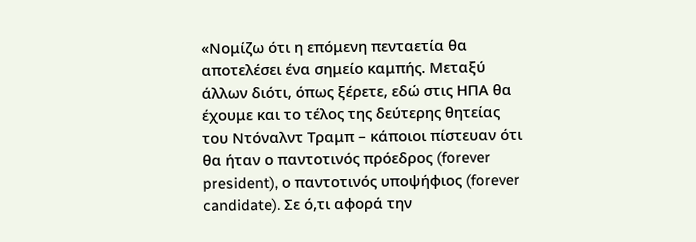«Νομίζω ότι η επόμενη πενταετία θα αποτελέσει ένα σημείο καμπής. Μεταξύ άλλων διότι, όπως ξέρετε, εδώ στις ΗΠΑ θα έχουμε και το τέλος της δεύτερης θητείας του Ντόναλντ Τραμπ – κάποιοι πίστευαν ότι θα ήταν ο παντοτινός πρόεδρος (forever president), ο παντοτινός υποψήφιος (forever candidate). Σε ό,τι αφορά την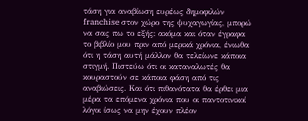τάση για αναβίωση ευρέως δημοφιλών franchise στον χώρο της ψυχαγωγίας, μπορώ να σας πω το εξής: ακόμα και όταν έγραφα το βιβλίο μου πριν από μερικά χρόνια, ένιωθα ότι η τάση αυτή μάλλον θα τελείωνε κάποια στιγμή. Πιστεύω ότι οι καταναλωτές θα κουραστούν σε κάποια φάση από τις αναβιώσεις. Και ότι πιθανότατα θα έρθει μια μέρα τα επόμενα χρόνια που οι παντοτινικοί λόγοι ίσως να μην έχουν πλέον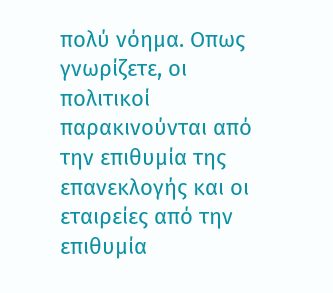πολύ νόημα. Οπως γνωρίζετε, οι πολιτικοί παρακινούνται από την επιθυμία της επανεκλογής και οι εταιρείες από την επιθυμία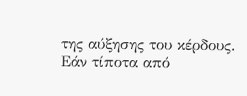της αύξησης του κέρδους. Εάν τίποτα από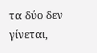τα δύο δεν γίνεται,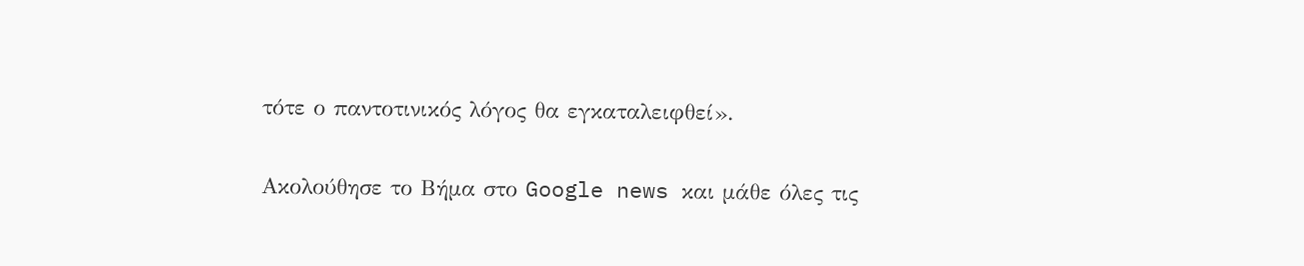τότε ο παντοτινικός λόγος θα εγκαταλειφθεί».

Ακολούθησε το Βήμα στο Google news και μάθε όλες τις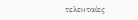τελευταίες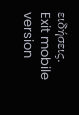ειδήσεις.
Exit mobile version